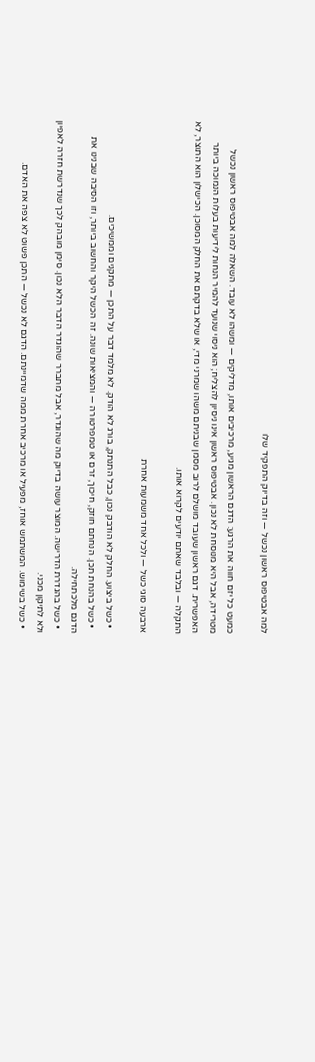למה אבטיפוס ראשון נכשל — וזה בדיוק התפקיד שלו

כמעט כל יזם חווה את הרגע: הדגם הראשון מגיע, מרכיבים אותו, מדליקים — ומשהו לא עובד. השאלה למה אבטיפוס ראשון נכשל מטרידה, אבל היא מנוסחת לא נכון. אבטיפוס ראשון אינו ניסיון להצליח; הוא ניסוי שנועד להמיר הנחות לידיעות בעלות הנמוכה ביותר האפשרית. דגם ראשון שעובד מושלם לרוב מסמן שבניתם משהו שמרני מדי, או שלא בדקתם את החלק המסוכן. הכישלון הוא התוצר, לא התקלה — ובלבד שאתם יודעים לקרוא אותו.

ארבעה סוגי כשל — ולכל אחד משמעות אחרת

  • כשל ביצוע. החלק לא הודבק נכון, כבל התנתק, בורג לא הודק. לא מלמד דבר על התכן — מתקנים וממשיכים.
  • כשל בהנחת תכן. הנחתם חוזק, חיכוך, זרם או טמפרטורה — והמציאות שונה. זה הכשל היקר והחשוב ביותר, וזו הסיבה שבנינו את הדגם מלכתחילה.
  • כשל בהגדרת הדרישה. המוצר עושה בדיוק מה שהוגדר, אבל מתברר שהוגדר הדבר הלא נכון. סימן מובהק לכך שנדרשת חזרה לאפיון ולא לתיקון מכני.
  • כשל בשימוש. המשתמש אוחז, מפעיל או מרכיב אחרת ממה שדמיינתם. הדגם לא נכשל — התכן פשוט לא צפה את האדם.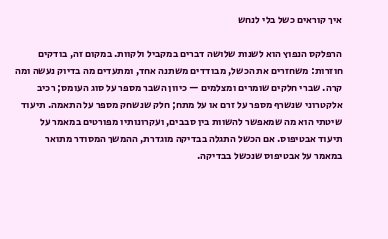איך קוראים כשל בלי לנחש

הרפלקס הנפוץ הוא לשנות שלושה דברים במקביל ולקוות. במקום זה, בודקים חוזרות: משחזרים את הכשל, מבודדים משתנה אחד, ומתעדים מה בדיוק נעשה ומה קרה. שברי חלקים שומרים ומצלמים — כיוון השבר מספר על סוג העומס; רכיב אלקטרוני שנשרף מספר על זרם או על מתח; חלק שנשחק מספר על התאמה. תיעוד שיטתי הוא מה שמאפשר להשוות בין סבבים, ועקרונותיו מפורטים במאמר על תיעוד אבטיפוס. אם הכשל התגלה בבדיקה מוגדרת, ההמשך המסודר מתואר במאמר על אבטיפוס שנכשל בבדיקה.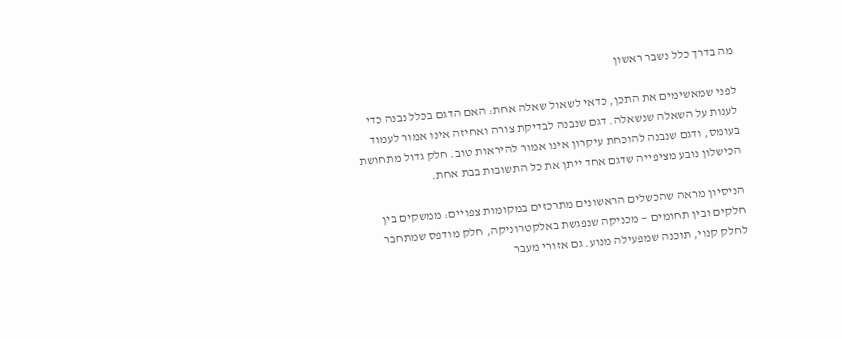מה בדרך כלל נשבר ראשון

לפני שמאשימים את התכן, כדאי לשאול שאלה אחת: האם הדגם בכלל נבנה כדי לענות על השאלה שנשאלה. דגם שנבנה לבדיקת צורה ואחיזה אינו אמור לעמוד בעומס, ודגם שנבנה להוכחת עיקרון אינו אמור להיראות טוב. חלק גדול מתחושת הכישלון נובע מציפייה שדגם אחד ייתן את כל התשובות בבת אחת.

הניסיון מראה שהכשלים הראשונים מתרכזים במקומות צפויים: ממשקים בין חלקים ובין תחומים — מכניקה שנפגשת באלקטרוניקה, חלק מודפס שמתחבר לחלק קנוי, תוכנה שמפעילה מנוע. גם אזורי מעבר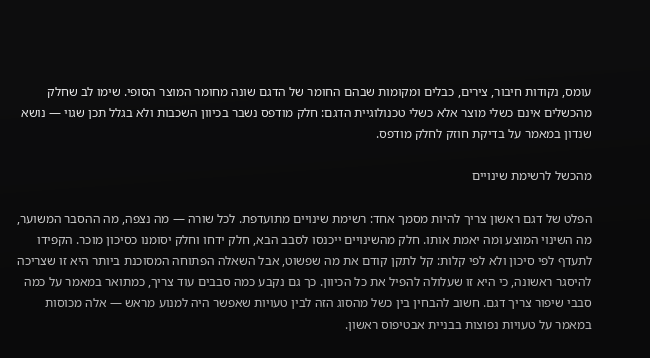עומס, נקודות חיבור, צירים, כבלים ומקומות שבהם החומר של הדגם שונה מחומר המוצר הסופי. שימו לב שחלק מהכשלים אינם כשלי מוצר אלא כשלי טכנולוגיית הדגם: חלק מודפס נשבר בכיוון השכבות ולא בגלל תכן שגוי — נושא שנדון במאמר על בדיקת חוזק לחלק מודפס.

מהכשל לרשימת שינויים

הפלט של דגם ראשון צריך להיות מסמך אחד: רשימת שינויים מתועדפת. לכל שורה — מה נצפה, מה ההסבר המשוער, מה השינוי המוצע ומה יאמת אותו. חלק מהשינויים ייכנסו לסבב הבא, חלק ידחו וחלק יסומנו כסיכון מוכר. הקפידו לתעדף לפי סיכון ולא לפי קלות: קל לתקן קודם את מה שפשוט, אבל השאלה הפתוחה המסוכנת ביותר היא זו שצריכה להיסגר ראשונה, כי היא זו שעלולה להפיל את כל הכיוון. כך גם נקבע כמה סבבים עוד צריך, כמתואר במאמר על כמה סבבי שיפור צריך דגם. חשוב להבחין בין כשל מהסוג הזה לבין טעויות שאפשר היה למנוע מראש — אלה מכוסות במאמר על טעויות נפוצות בבניית אבטיפוס ראשון.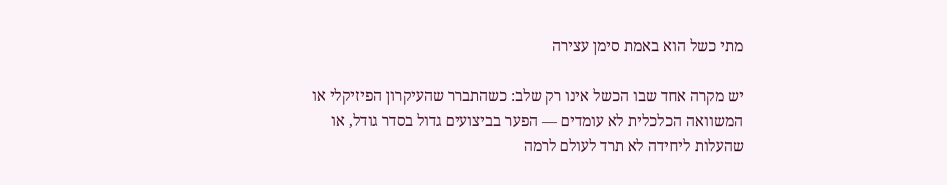מתי כשל הוא באמת סימן עצירה

יש מקרה אחד שבו הכשל אינו רק שלב: כשהתברר שהעיקרון הפיזיקלי או המשוואה הכלכלית לא עומדים — הפער בביצועים גדול בסדר גודל, או שהעלות ליחידה לא תרד לעולם לרמה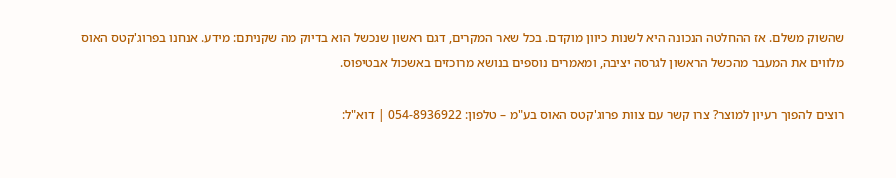שהשוק משלם. אז ההחלטה הנכונה היא לשנות כיוון מוקדם. בכל שאר המקרים, דגם ראשון שנכשל הוא בדיוק מה שקניתם: מידע. אנחנו בפרוג'קטס האוס מלווים את המעבר מהכשל הראשון לגרסה יציבה, ומאמרים נוספים בנושא מרוכזים באשכול אבטיפוס.

רוצים להפוך רעיון למוצר? צרו קשר עם צוות פרוג'קטס האוס בע"מ – טלפון: 054-8936922 | דוא"ל: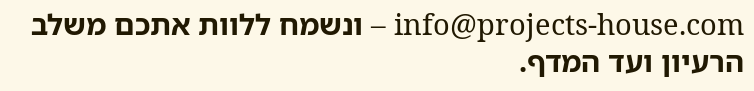info@projects-house.com – ונשמח ללוות אתכם משלב הרעיון ועד המדף.